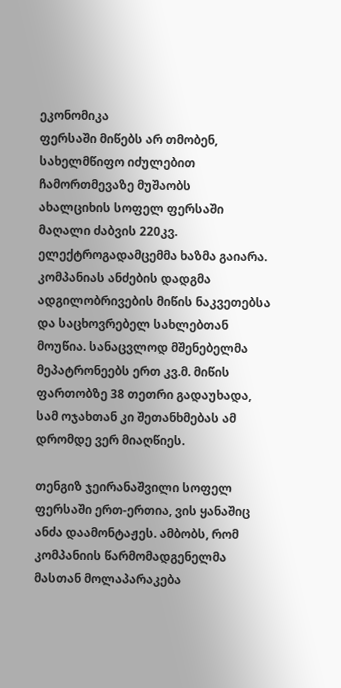ეკონომიკა
ფერსაში მიწებს არ თმობენ, სახელმწიფო იძულებით ჩამორთმევაზე მუშაობს
ახალციხის სოფელ ფერსაში მაღალი ძაბვის 220კვ. ელექტროგადამცემმა ხაზმა გაიარა. კომპანიას ანძების დადგმა ადგილობრივების მიწის ნაკვეთებსა და საცხოვრებელ სახლებთან მოუწია. სანაცვლოდ მშენებელმა მეპატრონეებს ერთ კვ.მ. მიწის ფართობზე 38 თეთრი გადაუხადა, სამ ოჯახთან კი შეთანხმებას ამ დრომდე ვერ მიაღწიეს.

თენგიზ ჯეირანაშვილი სოფელ ფერსაში ერთ-ერთია, ვის ყანაშიც ანძა დაამონტაჟეს. ამბობს, რომ კომპანიის წარმომადგენელმა მასთან მოლაპარაკება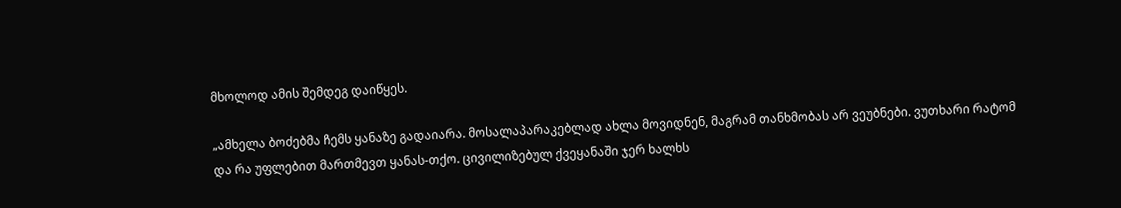მხოლოდ ამის შემდეგ დაიწყეს.

„ამხელა ბოძებმა ჩემს ყანაზე გადაიარა. მოსალაპარაკებლად ახლა მოვიდნენ, მაგრამ თანხმობას არ ვეუბნები. ვუთხარი რატომ და რა უფლებით მართმევთ ყანას-თქო. ცივილიზებულ ქვეყანაში ჯერ ხალხს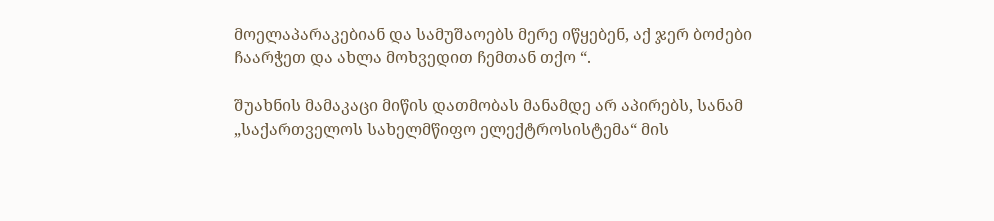მოელაპარაკებიან და სამუშაოებს მერე იწყებენ, აქ ჯერ ბოძები ჩაარჭეთ და ახლა მოხვედით ჩემთან თქო “.

შუახნის მამაკაცი მიწის დათმობას მანამდე არ აპირებს, სანამ „საქართველოს სახელმწიფო ელექტროსისტემა“ მის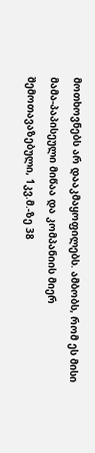მოთხოვნებს არ დააკმაყოფილებს. ამბობს, რომ ეს მისი მამა-პაპისეული მიწაა და კომპანიის მიერ შემოთავაზებული, 1კვ.მ.-ზე 38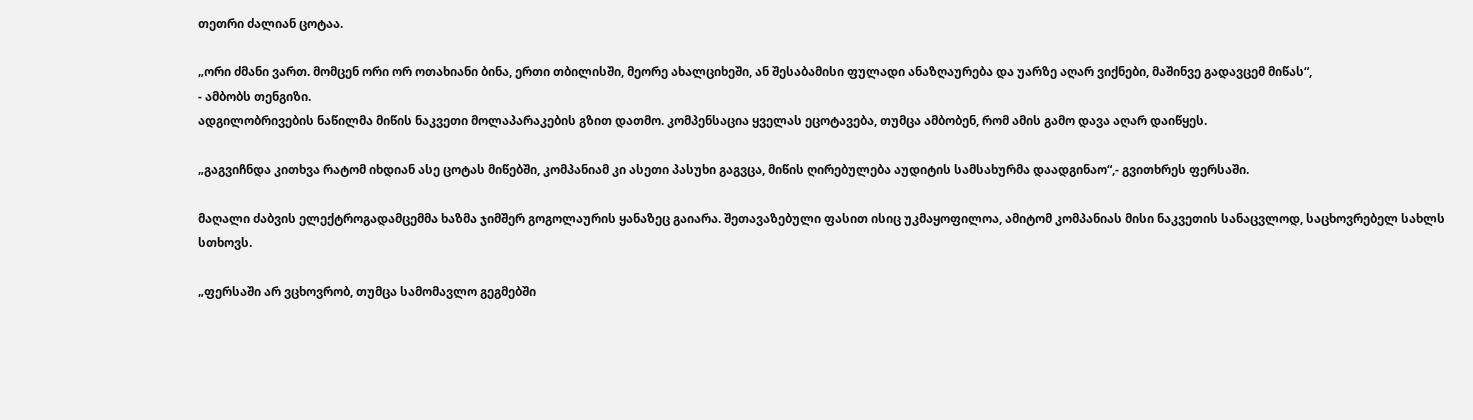თეთრი ძალიან ცოტაა.

„ორი ძმანი ვართ. მომცენ ორი ორ ოთახიანი ბინა, ერთი თბილისში, მეორე ახალციხეში, ან შესაბამისი ფულადი ანაზღაურება და უარზე აღარ ვიქნები, მაშინვე გადავცემ მიწას“,
- ამბობს თენგიზი.
ადგილობრივების ნაწილმა მიწის ნაკვეთი მოლაპარაკების გზით დათმო. კომპენსაცია ყველას ეცოტავება, თუმცა ამბობენ, რომ ამის გამო დავა აღარ დაიწყეს.

„გაგვიჩნდა კითხვა რატომ იხდიან ასე ცოტას მიწებში, კომპანიამ კი ასეთი პასუხი გაგვცა, მიწის ღირებულება აუდიტის სამსახურმა დაადგინაო“,- გვითხრეს ფერსაში.

მაღალი ძაბვის ელექტროგადამცემმა ხაზმა ჯიმშერ გოგოლაურის ყანაზეც გაიარა. შეთავაზებული ფასით ისიც უკმაყოფილოა, ამიტომ კომპანიას მისი ნაკვეთის სანაცვლოდ, საცხოვრებელ სახლს სთხოვს.

„ფერსაში არ ვცხოვრობ, თუმცა სამომავლო გეგმებში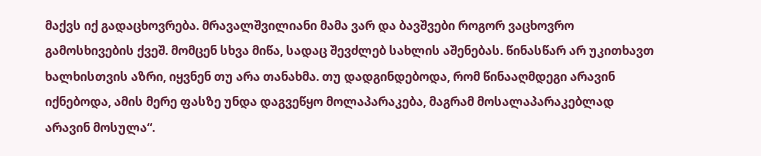მაქვს იქ გადაცხოვრება. მრავალშვილიანი მამა ვარ და ბავშვები როგორ ვაცხოვრო გამოსხივების ქვეშ. მომცენ სხვა მიწა, სადაც შევძლებ სახლის აშენებას. წინასწარ არ უკითხავთ ხალხისთვის აზრი, იყვნენ თუ არა თანახმა. თუ დადგინდებოდა, რომ წინააღმდეგი არავინ იქნებოდა, ამის მერე ფასზე უნდა დაგვეწყო მოლაპარაკება, მაგრამ მოსალაპარაკებლად არავინ მოსულა“.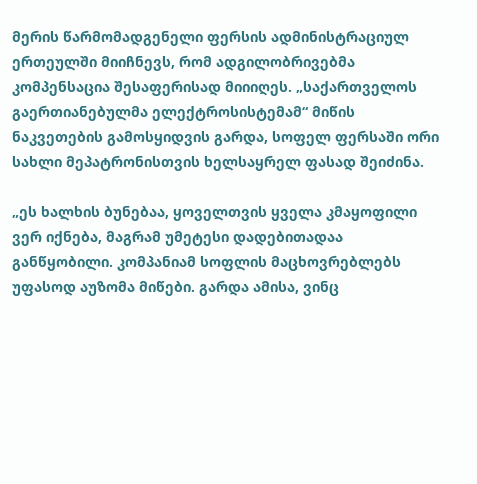მერის წარმომადგენელი ფერსის ადმინისტრაციულ ერთეულში მიიჩნევს, რომ ადგილობრივებმა კომპენსაცია შესაფერისად მიიიღეს. „საქართველოს გაერთიანებულმა ელექტროსისტემამ“ მიწის ნაკვეთების გამოსყიდვის გარდა, სოფელ ფერსაში ორი სახლი მეპატრონისთვის ხელსაყრელ ფასად შეიძინა.

„ეს ხალხის ბუნებაა, ყოველთვის ყველა კმაყოფილი ვერ იქნება, მაგრამ უმეტესი დადებითადაა განწყობილი. კომპანიამ სოფლის მაცხოვრებლებს უფასოდ აუზომა მიწები. გარდა ამისა, ვინც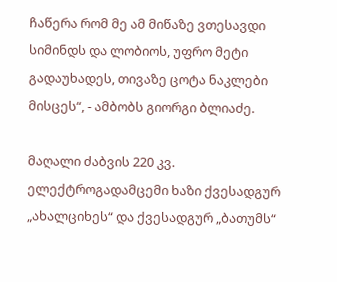ჩაწერა რომ მე ამ მიწაზე ვთესავდი სიმინდს და ლობიოს, უფრო მეტი გადაუხადეს, თივაზე ცოტა ნაკლები მისცეს“, - ამბობს გიორგი ბლიაძე.

მაღალი ძაბვის 220 კვ. ელექტროგადამცემი ხაზი ქვესადგურ „ახალციხეს“ და ქვესადგურ „ბათუმს“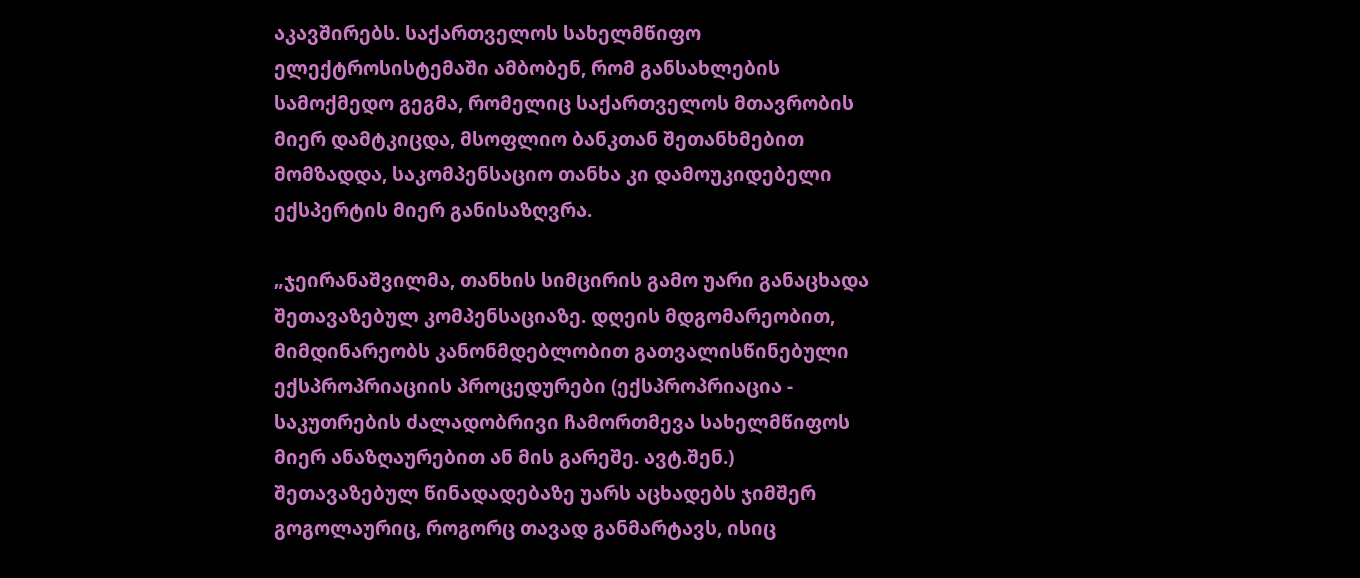აკავშირებს. საქართველოს სახელმწიფო ელექტროსისტემაში ამბობენ, რომ განსახლების სამოქმედო გეგმა, რომელიც საქართველოს მთავრობის მიერ დამტკიცდა, მსოფლიო ბანკთან შეთანხმებით მომზადდა, საკომპენსაციო თანხა კი დამოუკიდებელი ექსპერტის მიერ განისაზღვრა.

„ჯეირანაშვილმა, თანხის სიმცირის გამო უარი განაცხადა შეთავაზებულ კომპენსაციაზე. დღეის მდგომარეობით, მიმდინარეობს კანონმდებლობით გათვალისწინებული ექსპროპრიაციის პროცედურები (ექსპროპრიაცია - საკუთრების ძალადობრივი ჩამორთმევა სახელმწიფოს მიერ ანაზღაურებით ან მის გარეშე. ავტ.შენ.)
შეთავაზებულ წინადადებაზე უარს აცხადებს ჯიმშერ გოგოლაურიც, როგორც თავად განმარტავს, ისიც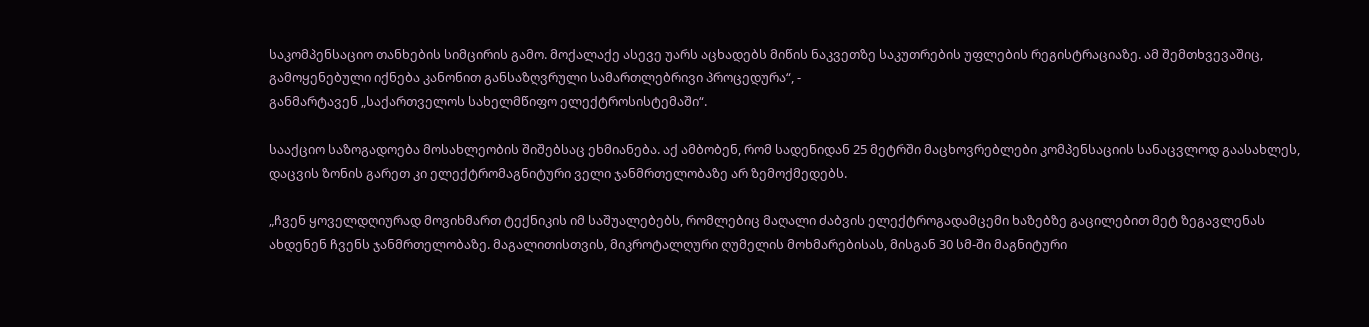საკომპენსაციო თანხების სიმცირის გამო. მოქალაქე ასევე უარს აცხადებს მიწის ნაკვეთზე საკუთრების უფლების რეგისტრაციაზე. ამ შემთხვევაშიც, გამოყენებული იქნება კანონით განსაზღვრული სამართლებრივი პროცედურა“, -
განმარტავენ „საქართველოს სახელმწიფო ელექტროსისტემაში“.

სააქციო საზოგადოება მოსახლეობის შიშებსაც ეხმიანება. აქ ამბობენ, რომ სადენიდან 25 მეტრში მაცხოვრებლები კომპენსაციის სანაცვლოდ გაასახლეს, დაცვის ზონის გარეთ კი ელექტრომაგნიტური ველი ჯანმრთელობაზე არ ზემოქმედებს.

„ჩვენ ყოველდღიურად მოვიხმართ ტექნიკის იმ საშუალებებს, რომლებიც მაღალი ძაბვის ელექტროგადამცემი ხაზებზე გაცილებით მეტ ზეგავლენას ახდენენ ჩვენს ჯანმრთელობაზე. მაგალითისთვის, მიკროტალღური ღუმელის მოხმარებისას, მისგან 30 სმ-ში მაგნიტური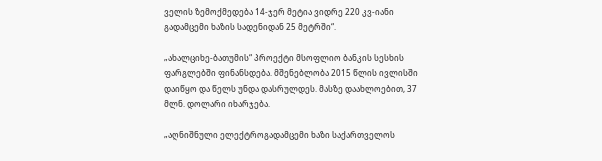ველის ზემოქმედება 14-ჯერ მეტია ვიდრე 220 კვ-იანი გადამცემი ხაზის სადენიდან 25 მეტრში“.

„ახალციხე-ბათუმის“ პროექტი მსოფლიო ბანკის სესხის ფარგლებში ფინანსდება. მშენებლობა 2015 წლის ივლისში დაიწყო და წელს უნდა დასრულდეს. მასზე დაახლოებით, 37 მლნ. დოლარი იხარჯება.

„აღნიშნული ელექტროგადამცემი ხაზი საქართველოს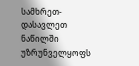სამხრეთ-დასავლეთ ნაწილში უზრუნველყოფს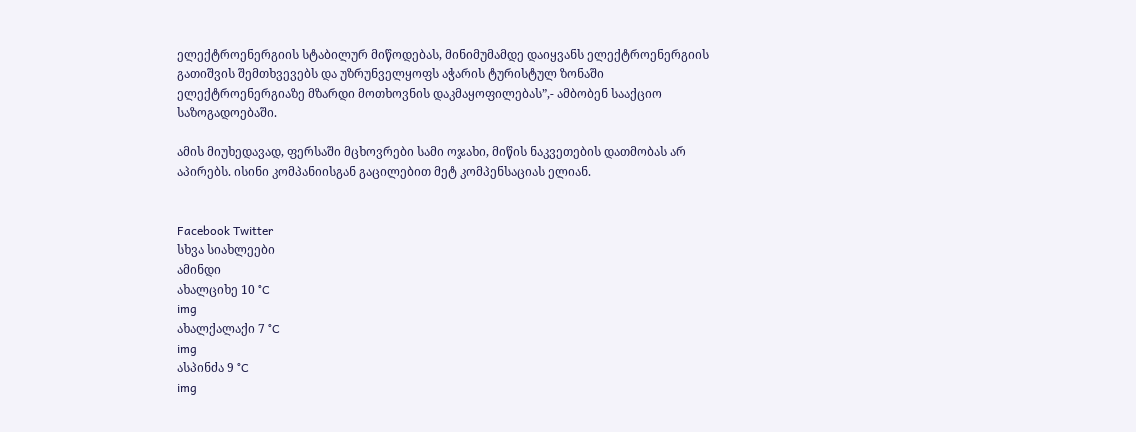ელექტროენერგიის სტაბილურ მიწოდებას, მინიმუმამდე დაიყვანს ელექტროენერგიის გათიშვის შემთხვევებს და უზრუნველყოფს აჭარის ტურისტულ ზონაში ელექტროენერგიაზე მზარდი მოთხოვნის დაკმაყოფილებას”,- ამბობენ სააქციო საზოგადოებაში.

ამის მიუხედავად, ფერსაში მცხოვრები სამი ოჯახი, მიწის ნაკვეთების დათმობას არ აპირებს. ისინი კომპანიისგან გაცილებით მეტ კომპენსაციას ელიან.


Facebook Twitter
სხვა სიახლეები
ამინდი
ახალციხე 10 °C
img
ახალქალაქი 7 °C
img
ასპინძა 9 °C
img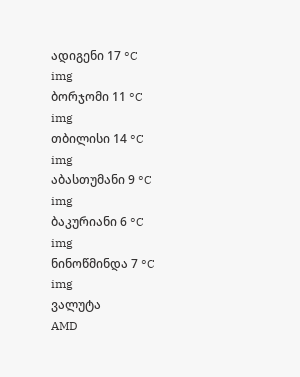ადიგენი 17 °C
img
ბორჯომი 11 °C
img
თბილისი 14 °C
img
აბასთუმანი 9 °C
img
ბაკურიანი 6 °C
img
ნინოწმინდა 7 °C
img
ვალუტა
AMD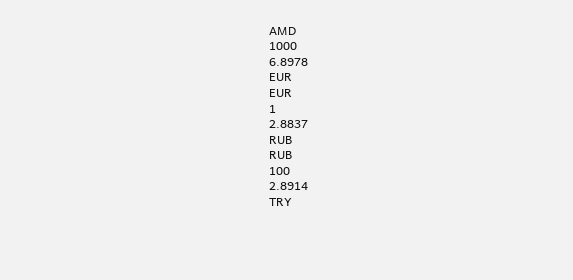AMD
1000
6.8978
EUR
EUR
1
2.8837
RUB
RUB
100
2.8914
TRY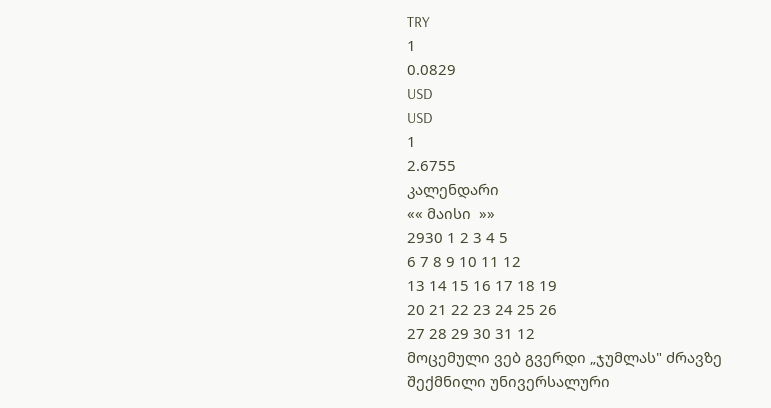TRY
1
0.0829
USD
USD
1
2.6755
კალენდარი
«« მაისი  »»
2930 1 2 3 4 5
6 7 8 9 10 11 12
13 14 15 16 17 18 19
20 21 22 23 24 25 26
27 28 29 30 31 12
მოცემული ვებ გვერდი „ჯუმლას" ძრავზე შექმნილი უნივერსალური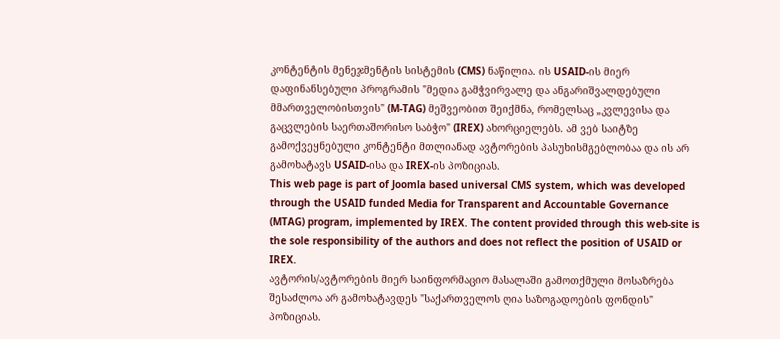კონტენტის მენეჯმენტის სისტემის (CMS) ნაწილია. ის USAID-ის მიერ დაფინანსებული პროგრამის "მედია გამჭვირვალე და ანგარიშვალდებული მმართველობისთვის" (M-TAG) მეშვეობით შეიქმნა, რომელსაც „კვლევისა და გაცვლების საერთაშორისო საბჭო" (IREX) ახორციელებს. ამ ვებ საიტზე გამოქვეყნებული კონტენტი მთლიანად ავტორების პასუხისმგებლობაა და ის არ გამოხატავს USAID-ისა და IREX-ის პოზიციას.
This web page is part of Joomla based universal CMS system, which was developed through the USAID funded Media for Transparent and Accountable Governance (MTAG) program, implemented by IREX. The content provided through this web-site is the sole responsibility of the authors and does not reflect the position of USAID or IREX.
ავტორის/ავტორების მიერ საინფორმაციო მასალაში გამოთქმული მოსაზრება შესაძლოა არ გამოხატავდეს "საქართველოს ღია საზოგადოების ფონდის" პოზიციას.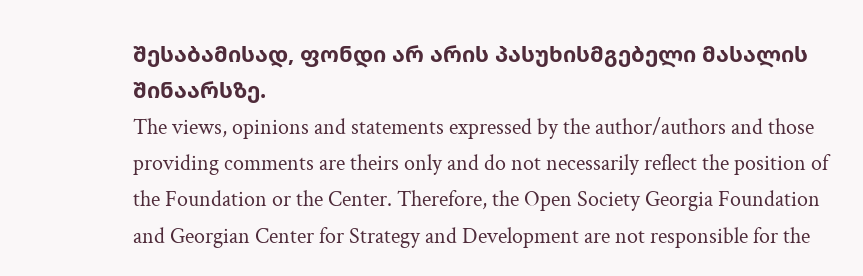შესაბამისად, ფონდი არ არის პასუხისმგებელი მასალის შინაარსზე.
The views, opinions and statements expressed by the author/authors and those providing comments are theirs only and do not necessarily reflect the position of the Foundation or the Center. Therefore, the Open Society Georgia Foundation and Georgian Center for Strategy and Development are not responsible for the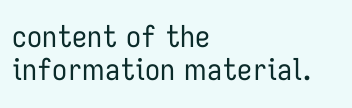content of the information material.